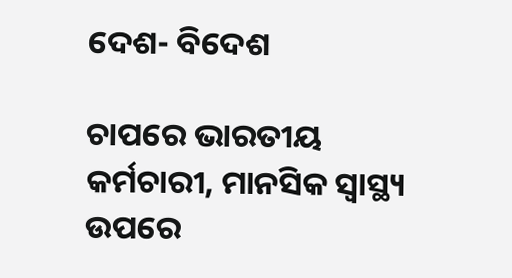ଦେଶ- ବିଦେଶ

ଚାପରେ ଭାରତୀୟ କର୍ମଚାରୀ, ମାନସିକ ସ୍ବାସ୍ଥ୍ୟ ଉପରେ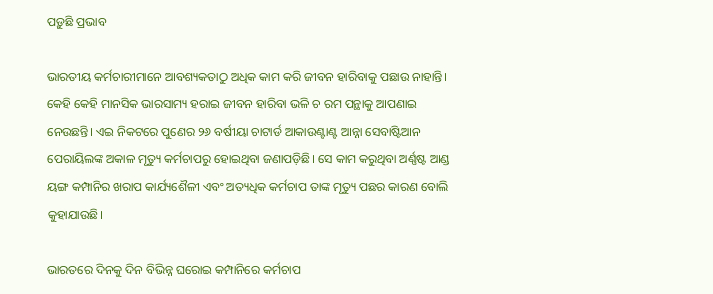ପଡ଼ୁଛି ପ୍ରଭାବ

ଭାରତୀୟ କର୍ମଚାରୀମାନେ ଆବଶ୍ୟକତାଠୁ ଅଧିକ କାମ କରି ଜୀବନ ହାରିବାକୁ ପଛାଉ ନାହାନ୍ତି। କେହି କେହି ମାନସିକ ଭାରସାମ୍ୟ ହରାଇ ଜୀବନ ହାରିବା ଭଳି ଚ ରମ ପନ୍ଥାକୁ ଆପଣାଇ ନେଉଛନ୍ତି। ଏଇ ନିକଟରେ ପୁଣେର ୨୬ ବର୍ଷୀୟା ଚାଟାର୍ଡ ଆକାଉଣ୍ଟାଣ୍ଟ ଆନ୍ନା ସେବାଷ୍ଟିଆନ ପେରାୟିଲଙ୍କ ଅକାଳ ମୃତ୍ୟୁ କର୍ମଚାପରୁ ହୋଇଥିବା ଜଣାପଡ଼ିଛି। ସେ କାମ କରୁଥିବା ଅର୍ଣ୍ଣଷ୍ଟ ଆଣ୍ଡ ୟଙ୍ଗ କମ୍ପାନିର ଖରାପ କାର୍ଯ୍ୟଶୈଳୀ ଏବଂ ଅତ୍ୟଧିକ କର୍ମଚାପ ତାଙ୍କ ମୃତ୍ୟୁ ପଛର କାରଣ ବୋଲି କୁହାଯାଉଛି।

ଭାରତରେ ଦିନକୁ ଦିନ ବିଭିନ୍ନ ଘରୋଇ କମ୍ପାନିରେ କର୍ମଚାପ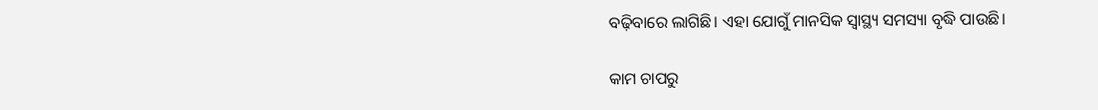ବଢ଼ିବାରେ ଲାଗିଛି। ଏହା ଯୋଗୁଁ ମାନସିକ ସ୍ବାସ୍ଥ୍ୟ ସମସ୍ୟା ବୃଦ୍ଧି ପାଉଛି।

କାମ ଚାପରୁ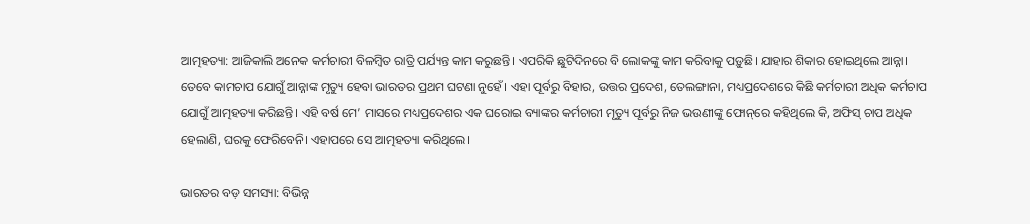ଆତ୍ମହତ୍ୟା: ଆଜିକାଲି ଅନେକ କର୍ମଚାରୀ ବିଳମ୍ବିତ ରାତ୍ରି ପର୍ଯ୍ୟନ୍ତ କାମ କରୁଛନ୍ତି। ଏପରିକି ଛୁଟିଦିନରେ ବି ଲୋକଙ୍କୁ କାମ କରିବାକୁ ପଡ଼ୁଛି। ଯାହାର ଶିକାର ହୋଇଥିଲେ ଆନ୍ନା। ତେବେ କାମଚାପ ଯୋଗୁଁ ଆନ୍ନାଙ୍କ ମୃତ୍ୟୁ ହେବା ଭାରତର ପ୍ରଥମ ଘଟଣା ନୁହେଁ। ଏହା ପୂର୍ବରୁ ବିହାର, ଉତ୍ତର ପ୍ରଦେଶ, ତେଲଙ୍ଗାନା, ମଧ୍ୟପ୍ରଦେଶରେ କିଛି କର୍ମଚାରୀ ଅଧିକ କର୍ମଚାପ ଯୋଗୁଁ ଆତ୍ମହତ୍ୟା କରିଛନ୍ତି। ଏହି ବର୍ଷ ମେ’ ମାସରେ ମଧ୍ୟପ୍ରଦେଶର ଏକ ଘରୋଇ ବ୍ୟାଙ୍କର କର୍ମଚାରୀ ମୃତ୍ୟୁ ପୂର୍ବରୁ ନିଜ ଭଉଣୀଙ୍କୁ ଫୋନ୍‌ରେ କହିଥିଲେ କି, ଅଫିସ୍‌ ଚାପ ଅଧିକ ହେଲାଣି, ଘରକୁ ଫେରିବେନି। ଏହାପରେ ସେ ଆତ୍ମହତ୍ୟା କରିଥିଲେ।

ଭାରତର ବଡ଼ ସମସ୍ୟା: ବିଭିନ୍ନ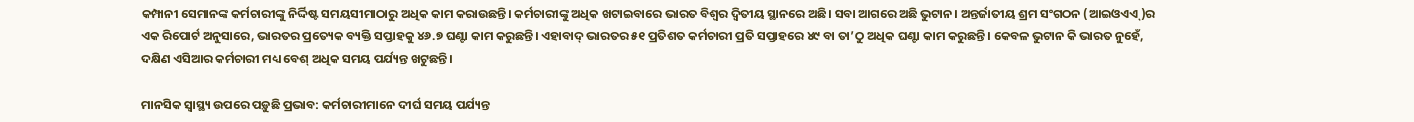କମ୍ପାନୀ ସେମାନଙ୍କ କର୍ମଚାରୀଙ୍କୁ ନିର୍ଦ୍ଦିଷ୍ଟ ସମୟସୀମାଠାରୁ ଅଧିକ କାମ କରାଉଛନ୍ତି। କର୍ମଚାରୀଙ୍କୁ ଅଧିକ ଖଟାଇବାରେ ଭାରତ ବିଶ୍ବର ଦ୍ବିତୀୟ ସ୍ଥାନରେ ଅଛି। ସବା ଆଗରେ ଅଛି ଭୁଟାନ। ଅନ୍ତର୍ଜାତୀୟ ଶ୍ରମ ସଂଗଠନ (ଆଇଓଏଏ୍‌)ର ଏକ ରିପୋର୍ଟ ଅନୁସାରେ, ଭାରତର ପ୍ରତ୍ୟେକ ବ୍ୟକ୍ତି ସପ୍ତାହକୁ ୪୬.୭ ଘଣ୍ଟା କାମ କରୁଛନ୍ତି। ଏହାବାଦ୍ ଭାରତର ୫୧ ପ୍ରତିଶତ କର୍ମଚାରୀ ପ୍ରତି ସପ୍ତାହରେ ୪୯ ବା ତା’ଠୁ ଅଧିକ ଘଣ୍ଟା କାମ କରୁଛନ୍ତି। କେବଳ ଭୁଟାନ କି ଭାରତ ନୁହେଁ, ଦକ୍ଷିଣ ଏସିଆର କର୍ମଚାରୀ ମଧ୍ୟ ବେଶ୍‌ ଅଧିକ ସମୟ ପର୍ଯ୍ୟନ୍ତ ଖଟୁଛନ୍ତି।

ମାନସିକ ସ୍ବାସ୍ଥ୍ୟ ଉପରେ ପଡ଼ୁଛି ପ୍ରଭାବ: କର୍ମଚାରୀମାନେ ଦୀର୍ଘ ସମୟ ପର୍ଯ୍ୟନ୍ତ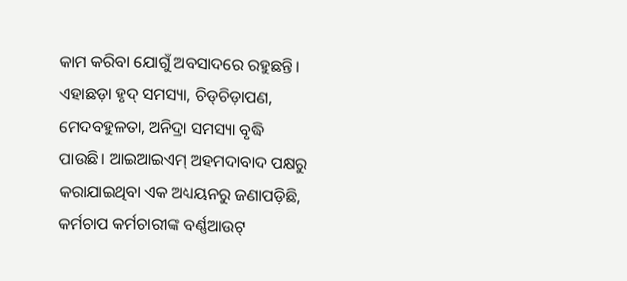କାମ କରିବା ଯୋଗୁଁ ଅବସାଦରେ ରହୁଛନ୍ତି। ଏହାଛଡ଼ା ହୃଦ୍ ସମସ୍ୟା, ଚିଡ୍‌ଚିଡ଼ାପଣ, ମେଦବହୁଳତା, ଅନିଦ୍ରା ସମସ୍ୟା ବୃଦ୍ଧି ପାଉଛି। ଆଇଆଇଏମ୍ ଅହମଦାବାଦ ପକ୍ଷରୁ କରାଯାଇଥିବା ଏକ ଅଧ୍ୟୟନରୁ ଜଣାପଡ଼ିଛି, କର୍ମଚାପ କର୍ମଚାରୀଙ୍କ ବର୍ଣ୍ଣଆଉଟ୍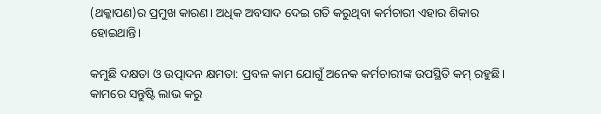(ଥକ୍କାପଣ)ର ପ୍ରମୁଖ କାରଣ। ଅଧିକ ଅବସାଦ ଦେଇ ଗତି କରୁଥିବା କର୍ମଚାରୀ ଏହାର ଶିକାର ହୋଇଥାନ୍ତି।

କମୁଛି ଦକ୍ଷତା ଓ ଉତ୍ପାଦନ କ୍ଷମତା: ପ୍ରବଳ କାମ ଯୋଗୁଁ ଅନେକ କର୍ମଚାରୀଙ୍କ ଉପସ୍ଥିତି କମ୍ ରହୁଛି। କାମରେ ସନ୍ତୁଷ୍ଟି ଲାଭ କରୁ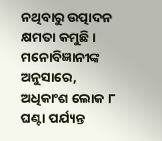ନଥିବାରୁ ଉତ୍ପାଦନ କ୍ଷମତା କମୁଛି। ମନୋବିଜ୍ଞାନୀଙ୍କ ଅନୁସାରେ, ଅଧିକାଂଶ ଲୋକ ୮ ଘଣ୍ଟା ପର୍ଯ୍ୟନ୍ତ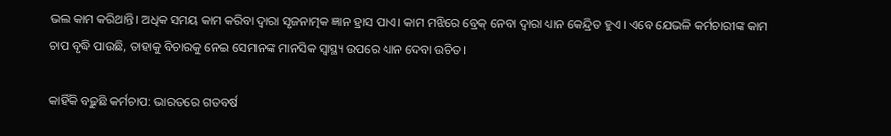ଭଲ କାମ କରିଥାନ୍ତି। ଅଧିକ ସମୟ କାମ କରିବା ଦ୍ବାରା ସୃଜନାତ୍ମକ ଜ୍ଞାନ ହ୍ରାସ ପାଏ। କାମ ମଝିରେ ବ୍ରେକ୍‌ ନେବା ଦ୍ବାରା ଧ୍ୟାନ କେନ୍ଦ୍ରିତ ହୁଏ । ଏବେ ଯେଭଳି କର୍ମଚାରୀଙ୍କ କାମ ଚାପ ବୃଦ୍ଧି ପାଉଛି, ତାହାକୁ ବିଚାରକୁ ନେଇ ସେମାନଙ୍କ ମାନସିକ ସ୍ବାସ୍ଥ୍ୟ ଉପରେ ଧ୍ୟାନ ଦେବା ଉଚିତ।

କାହିଁକି ବଢ଼ୁଛି କର୍ମଚାପ: ଭାରତରେ ଗତବର୍ଷ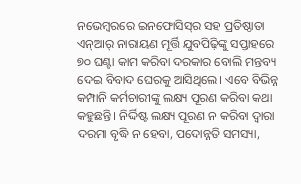ନଭେମ୍ବରରେ ଇନଫୋସିସ୍‌ର ସହ ପ୍ରତିଷ୍ଠାତା ଏନ୍‌ଆର୍‌ ନାରାୟଣ ମୂର୍ତ୍ତି ଯୁବପିଢ଼ିଙ୍କୁ ସପ୍ତାହରେ ୭୦ ଘଣ୍ଟା କାମ କରିବା ଦରକାର ବୋଲି ମନ୍ତବ୍ୟ ଦେଇ ବିବାଦ ଘେରକୁ ଆସିଥିଲେ। ଏବେ ବିଭିନ୍ନ କମ୍ପାନି କର୍ମଚାରୀଙ୍କୁ ଲକ୍ଷ୍ୟ ପୂରଣ କରିବା କଥା କହୁଛନ୍ତି। ନିର୍ଦ୍ଦିଷ୍ଟ ଲକ୍ଷ୍ୟ ପୂରଣ ନ କରିବା ଦ୍ବାରା ଦରମା ବୃଦ୍ଧି ନ ହେବା, ପଦୋନ୍ନତି ସମସ୍ୟା,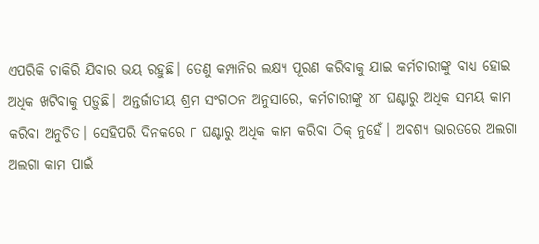ଏପରିକି ଚାକିରି ଯିବାର ଭୟ ରହୁଛି। ତେଣୁ କମ୍ପାନିର ଲକ୍ଷ୍ୟ ପୂରଣ କରିବାକୁ ଯାଇ କର୍ମଚାରୀଙ୍କୁ ବାଧ୍ୟ ହୋଇ ଅଧିକ ଖଟିବାକୁ ପଡ଼ୁଛି। ଅନ୍ତର୍ଜାତୀୟ ଶ୍ରମ ସଂଗଠନ ଅନୁସାରେ, କର୍ମଚାରୀଙ୍କୁ ୪୮ ଘଣ୍ଟାରୁ ଅଧିକ ସମୟ କାମ କରିବା ଅନୁଚିତ। ସେହିପରି ଦିନକରେ ୮ ଘଣ୍ଟାରୁ ଅଧିକ କାମ କରିବା ଠିକ୍ ନୁହେଁ। ଅବଶ୍ୟ ଭାରତରେ ଅଲଗା ଅଲଗା କାମ ପାଇଁ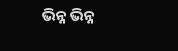ଭିନ୍ନ ଭିନ୍ନ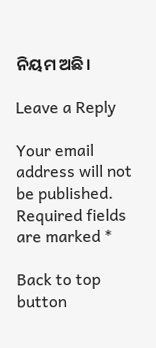ନିୟମ ଅଛି।

Leave a Reply

Your email address will not be published. Required fields are marked *

Back to top button